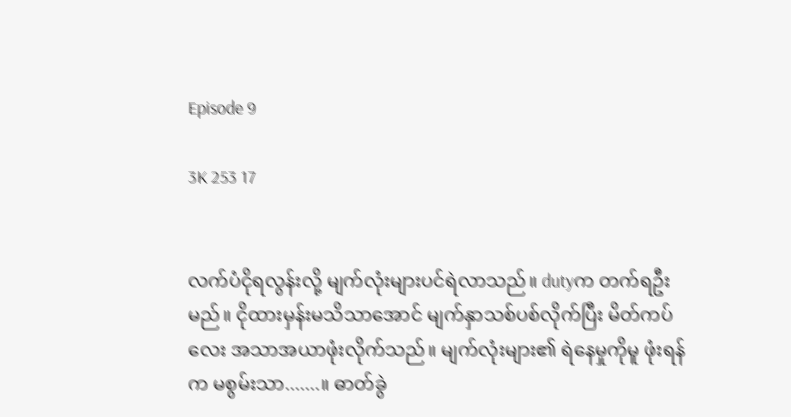Episode 9

3K 253 17


လက်ပံငိုရလွန်းလို့ မျက်လုံးများပင်ရဲလာသည်။ dutyက တက်ရဦးမည်။ ငိုထားမှန်းမသိသာအောင် မျက်နှာသစ်ပစ်လိုက်ပြီး မိတ်ကပ်လေး အသာအယာဖုံးလိုက်သည်။ မျက်လုံးများ၏ ရဲနေမှုကိုမူ ဖုံးရန်က မစွမ်းသာ.......။ ဓာတ်ခွဲ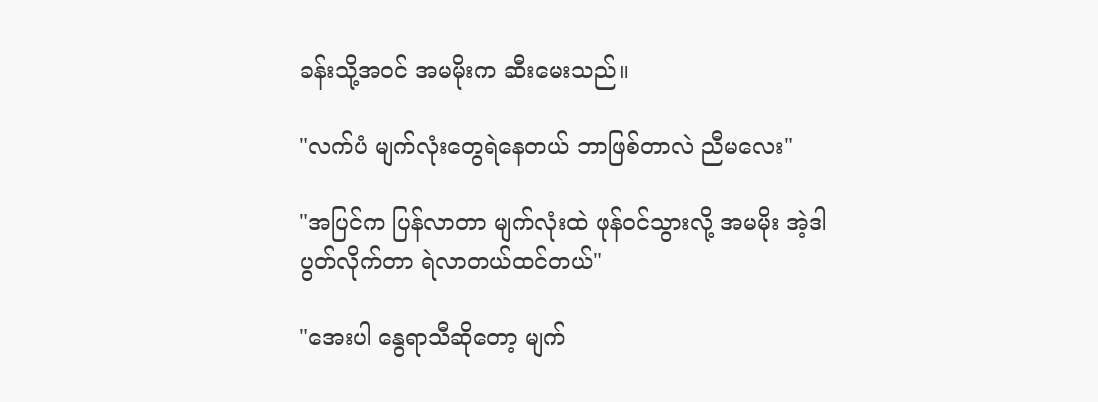ခန်းသို့အဝင် အမမိုးက ဆီးမေးသည်။

"လက်ပံ မျက်လုံးတွေရဲနေတယ် ဘာဖြစ်တာလဲ ညီမလေး"

"အပြင်က ပြန်လာတာ မျက်လုံးထဲ ဖုန်ဝင်သွားလို့ အမမိုး အဲ့ဒါ ပွတ်လိုက်တာ ရဲလာတယ်ထင်တယ်"

"အေးပါ နွေရာသီဆိုတော့ မျက်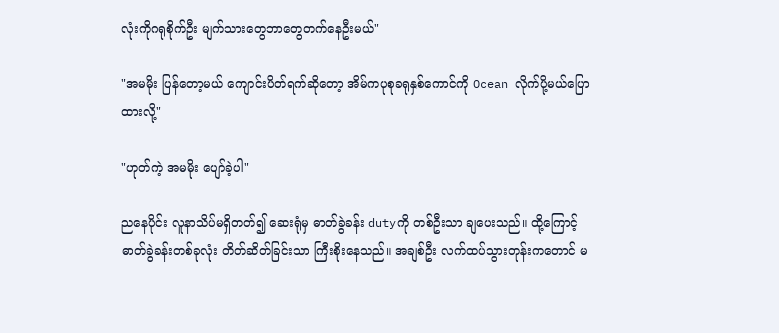လုံးကိုဂရုစိုက်ဦး မျက်သားတွေဘာတွေတက်နေဦးမယ်"

"အမမိုး ပြန်တော့မယ် ကျောင်းပိတ်ရက်ဆိုတော့ အိမ်ကပုစုခရုနှစ်ကောင်ကို Ocean လိုက်ပို့မယ်ပြောထားလို့"

"ဟုတ်ကဲ့ အမမိုး ပျော်ခဲ့ပါ"

ညနေပိုင်း လူနာသိပ်မရှိတတ်၍ ဆေးရုံမှ ဓာတ်ခွဲခန်း dutyကို တစ်ဦးသာ ချပေးသည်။ ထို့ကြောင့် ဓာတ်ခွဲခန်းတစ်ခုလုံး တိတ်ဆိတ်ခြင်းသာ ကြီးစိုးနေသည်။ အချစ်ဦး လက်ထပ်သွားတုန်းကတောင် မ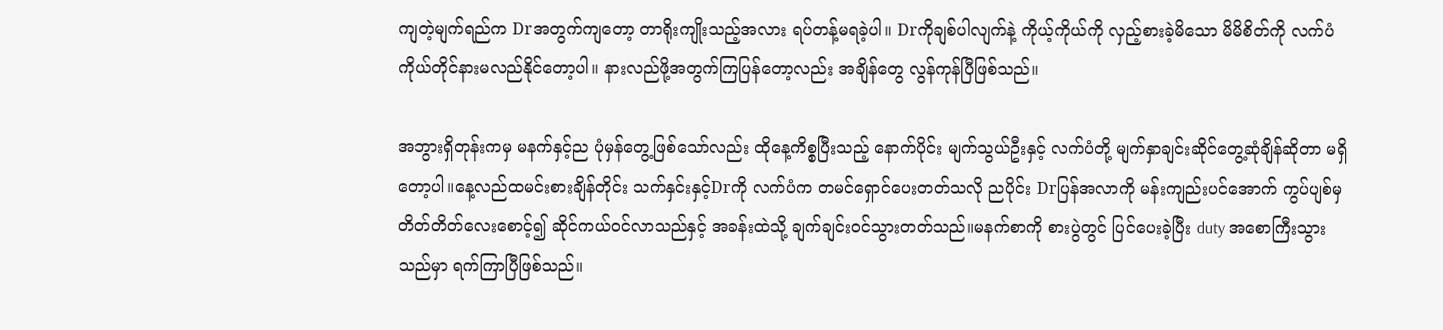ကျတဲ့မျက်ရည်က Drအတွက်ကျတော့ တာရိုးကျိုးသည့်အလား ရပ်တန့်မရခဲ့ပါ။ Drကိုချစ်ပါလျက်နဲ့ ကိုယ့်ကိုယ်ကို လှည့်စားခဲ့မိသော မိမိစိတ်ကို လက်ပံကိုယ်တိုင်နားမလည်နိုင်တော့ပါ။ နားလည်ဖို့အတွက်ကြပြန်တော့လည်း အချိန်တွေ လွန်ကုန်ပြီဖြစ်သည်။

အဘွားရှိတုန်းကမှ မနက်နှင့်ည ပုံမှန်တွေ့ဖြစ်သော်လည်း ထိုနေ့ကိစ္စပြီးသည့် နောက်ပိုင်း မျက်သွယ်ဦးနှင့် လက်ပံတို့ မျက်နှာချင်းဆိုင်တွေ့ဆုံချိန်ဆိုတာ မရှိတော့ပါ။နေ့လည်ထမင်းစားချိန်တိုင်း သက်နှင်းနှင့်Drကို လက်ပံက တမင်ရှောင်ပေးတတ်သလို ညပိုင်း Drပြန်အလာကို မန်းကျည်းပင်အောက် ကွပ်ပျစ်မှ တိတ်တိတ်လေးစောင့်၍ ဆိုင်ကယ်ဝင်လာသည်နှင့် အခန်းထဲသို့ ချက်ချင်းဝင်သွားတတ်သည်။မနက်စာကို စားပွဲတွင် ပြင်ပေးခဲ့ပြီး duty အစောကြီးသွားသည်မှာ ရက်ကြာပြီဖြစ်သည်။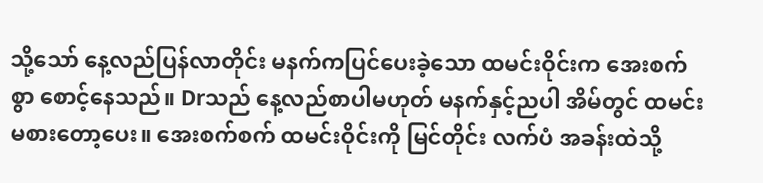သို့သော် နေ့လည်ပြန်လာတိုင်း မနက်ကပြင်ပေးခဲ့သော ထမင်းဝိုင်းက အေးစက်စွာ စောင့်နေသည်။ Drသည် နေ့လည်စာပါမဟုတ် မနက်နှင့်ညပါ အိမ်တွင် ထမင်းမစားတော့ပေး။ အေးစက်စက် ထမင်းဝိုင်းကို မြင်တိုင်း လက်ပံ အခန်းထဲသို့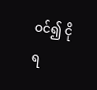ဝင်၍ ငိုရ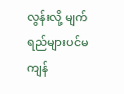လွန်းလို့ မျက်ရည်များပင်မကျန်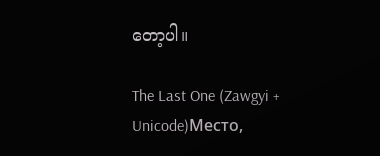တော့ပါ။

The Last One (Zawgyi + Unicode)Место,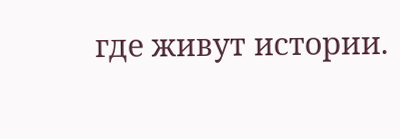где живут истории.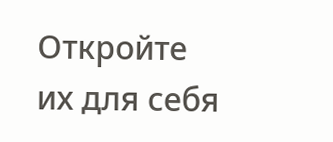Откройте их для себя